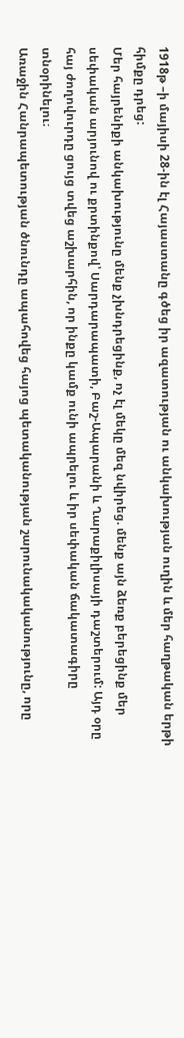1918թ –ի մայիսի 28-ին էլ Հայաստանը գծեց իր ազատության ու անկախության ուղին և մեր հաղթական երթի հիմքը դրեց:
Մեր հայրենիքի անկախությունը մենք չխնդրեցինք, ոչ էլ մեկը մեզ նվիրեց. մենք այն ձեռք բերեցինք մեր սեփական արյունով ու քրտինքով՝ Սարդարապատի, Բաշ-Ապարանի և Ղարաքիլիսայի դաշտերում: Այդ օրը հայ ժողովուրդը ցույց տվեց աշխարհին, որ ինքը կամք ունի ապրելու և իր սեփական ճակատագիրը տնօրինելու։
Առաջին Հանրապետության ծնունդը ապահովեց հայոց պետականության շարունակականությունը, որը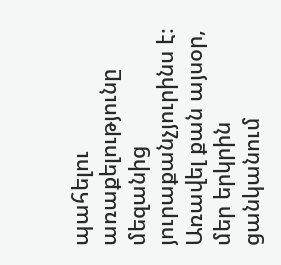պահելու առաքելությունը մեզանից յուրաքանչյուրինս է։
Առավել քան այսօր, մեր երկրին ցանկանում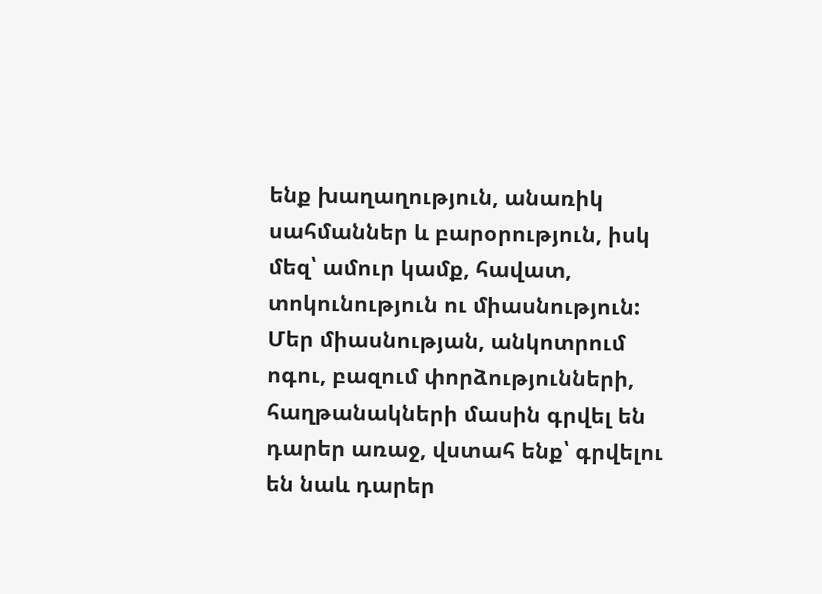ենք խաղաղություն, անառիկ սահմաններ և բարօրություն, իսկ մեզ՝ ամուր կամք, հավատ, տոկունություն ու միասնություն:
Մեր միասնության, անկոտրում ոգու, բազում փորձությունների, հաղթանակների մասին գրվել են դարեր առաջ, վստահ ենք՝ գրվելու են նաև դարեր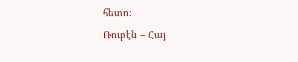հետո։
Ռուբէն – Հայ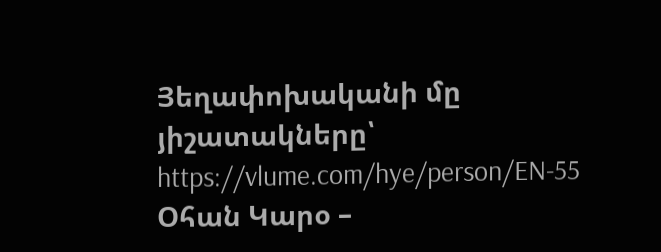Յեղափոխականի մը յիշատակները՝ https://vlume.com/hye/person/EN-55
Օհան Կարօ –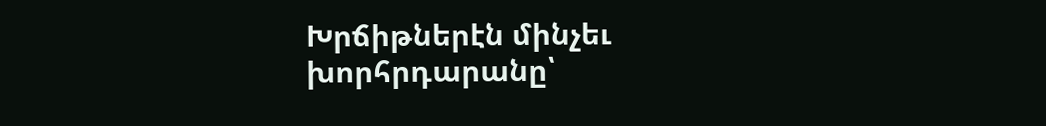Խրճիթներէն մինչեւ խորհրդարանը՝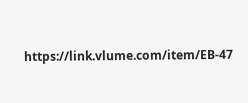https://link.vlume.com/item/EB-47